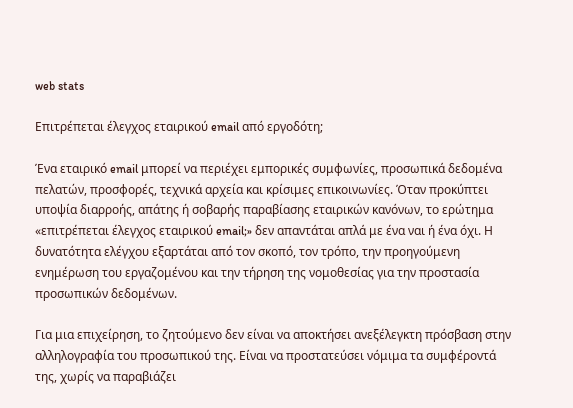web stats

Επιτρέπεται έλεγχος εταιρικού email από εργοδότη;

Ένα εταιρικό email μπορεί να περιέχει εμπορικές συμφωνίες, προσωπικά δεδομένα πελατών, προσφορές, τεχνικά αρχεία και κρίσιμες επικοινωνίες. Όταν προκύπτει υποψία διαρροής, απάτης ή σοβαρής παραβίασης εταιρικών κανόνων, το ερώτημα «επιτρέπεται έλεγχος εταιρικού email;» δεν απαντάται απλά με ένα ναι ή ένα όχι. Η δυνατότητα ελέγχου εξαρτάται από τον σκοπό, τον τρόπο, την προηγούμενη ενημέρωση του εργαζομένου και την τήρηση της νομοθεσίας για την προστασία προσωπικών δεδομένων.

Για μια επιχείρηση, το ζητούμενο δεν είναι να αποκτήσει ανεξέλεγκτη πρόσβαση στην αλληλογραφία του προσωπικού της. Είναι να προστατεύσει νόμιμα τα συμφέροντά της, χωρίς να παραβιάζει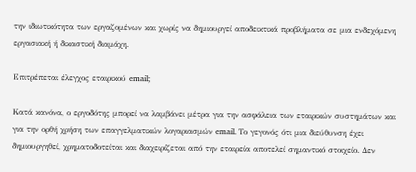την ιδιωτικότητα των εργαζομένων και χωρίς να δημιουργεί αποδεικτικά προβλήματα σε μια ενδεχόμενη εργασιακή ή δικαστική διαμάχη.

Επιτρέπεται έλεγχος εταιρικού email;

Κατά κανόνα, ο εργοδότης μπορεί να λαμβάνει μέτρα για την ασφάλεια των εταιρικών συστημάτων και για την ορθή χρήση των επαγγελματικών λογαριασμών email. Το γεγονός ότι μια διεύθυνση έχει δημιουργηθεί, χρηματοδοτείται και διαχειρίζεται από την εταιρεία αποτελεί σημαντικό στοιχείο. Δεν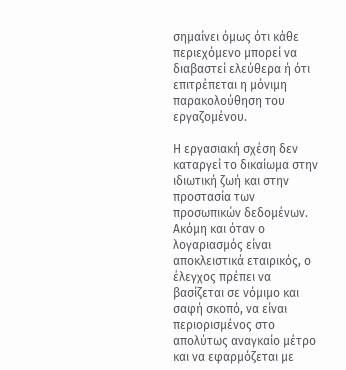σημαίνει όμως ότι κάθε περιεχόμενο μπορεί να διαβαστεί ελεύθερα ή ότι επιτρέπεται η μόνιμη παρακολούθηση του εργαζομένου.

Η εργασιακή σχέση δεν καταργεί το δικαίωμα στην ιδιωτική ζωή και στην προστασία των προσωπικών δεδομένων. Ακόμη και όταν ο λογαριασμός είναι αποκλειστικά εταιρικός, ο έλεγχος πρέπει να βασίζεται σε νόμιμο και σαφή σκοπό, να είναι περιορισμένος στο απολύτως αναγκαίο μέτρο και να εφαρμόζεται με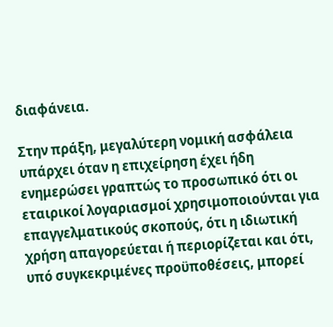διαφάνεια.

Στην πράξη, μεγαλύτερη νομική ασφάλεια υπάρχει όταν η επιχείρηση έχει ήδη ενημερώσει γραπτώς το προσωπικό ότι οι εταιρικοί λογαριασμοί χρησιμοποιούνται για επαγγελματικούς σκοπούς, ότι η ιδιωτική χρήση απαγορεύεται ή περιορίζεται και ότι, υπό συγκεκριμένες προϋποθέσεις, μπορεί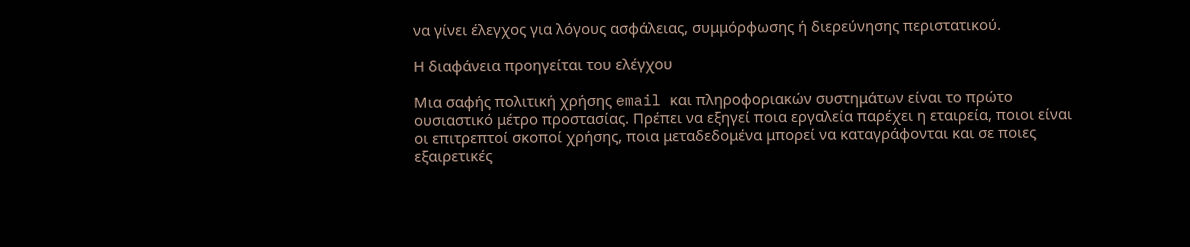να γίνει έλεγχος για λόγους ασφάλειας, συμμόρφωσης ή διερεύνησης περιστατικού.

Η διαφάνεια προηγείται του ελέγχου

Μια σαφής πολιτική χρήσης email και πληροφοριακών συστημάτων είναι το πρώτο ουσιαστικό μέτρο προστασίας. Πρέπει να εξηγεί ποια εργαλεία παρέχει η εταιρεία, ποιοι είναι οι επιτρεπτοί σκοποί χρήσης, ποια μεταδεδομένα μπορεί να καταγράφονται και σε ποιες εξαιρετικές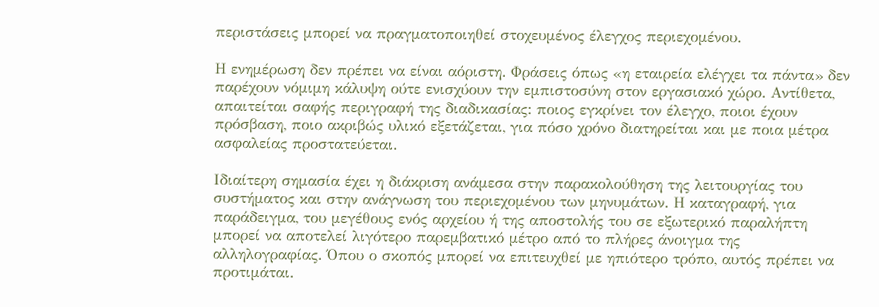περιστάσεις μπορεί να πραγματοποιηθεί στοχευμένος έλεγχος περιεχομένου.

Η ενημέρωση δεν πρέπει να είναι αόριστη. Φράσεις όπως «η εταιρεία ελέγχει τα πάντα» δεν παρέχουν νόμιμη κάλυψη ούτε ενισχύουν την εμπιστοσύνη στον εργασιακό χώρο. Αντίθετα, απαιτείται σαφής περιγραφή της διαδικασίας: ποιος εγκρίνει τον έλεγχο, ποιοι έχουν πρόσβαση, ποιο ακριβώς υλικό εξετάζεται, για πόσο χρόνο διατηρείται και με ποια μέτρα ασφαλείας προστατεύεται.

Ιδιαίτερη σημασία έχει η διάκριση ανάμεσα στην παρακολούθηση της λειτουργίας του συστήματος και στην ανάγνωση του περιεχομένου των μηνυμάτων. Η καταγραφή, για παράδειγμα, του μεγέθους ενός αρχείου ή της αποστολής του σε εξωτερικό παραλήπτη μπορεί να αποτελεί λιγότερο παρεμβατικό μέτρο από το πλήρες άνοιγμα της αλληλογραφίας. Όπου ο σκοπός μπορεί να επιτευχθεί με ηπιότερο τρόπο, αυτός πρέπει να προτιμάται.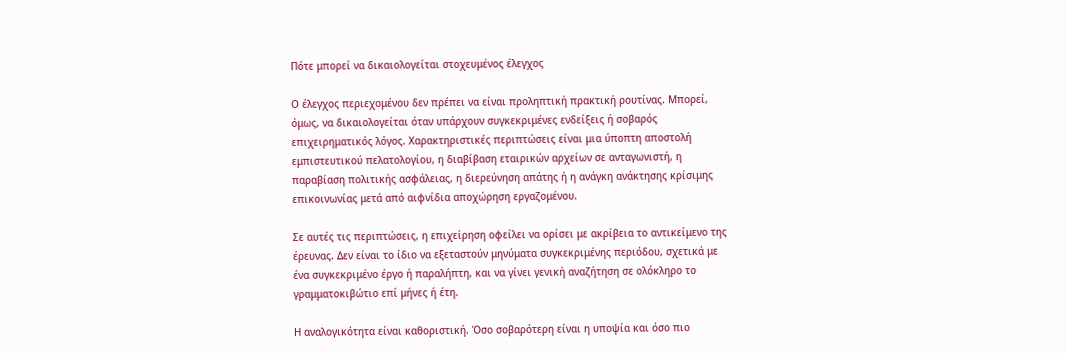Πότε μπορεί να δικαιολογείται στοχευμένος έλεγχος

Ο έλεγχος περιεχομένου δεν πρέπει να είναι προληπτική πρακτική ρουτίνας. Μπορεί, όμως, να δικαιολογείται όταν υπάρχουν συγκεκριμένες ενδείξεις ή σοβαρός επιχειρηματικός λόγος. Χαρακτηριστικές περιπτώσεις είναι μια ύποπτη αποστολή εμπιστευτικού πελατολογίου, η διαβίβαση εταιρικών αρχείων σε ανταγωνιστή, η παραβίαση πολιτικής ασφάλειας, η διερεύνηση απάτης ή η ανάγκη ανάκτησης κρίσιμης επικοινωνίας μετά από αιφνίδια αποχώρηση εργαζομένου.

Σε αυτές τις περιπτώσεις, η επιχείρηση οφείλει να ορίσει με ακρίβεια το αντικείμενο της έρευνας. Δεν είναι το ίδιο να εξεταστούν μηνύματα συγκεκριμένης περιόδου, σχετικά με ένα συγκεκριμένο έργο ή παραλήπτη, και να γίνει γενική αναζήτηση σε ολόκληρο το γραμματοκιβώτιο επί μήνες ή έτη.

Η αναλογικότητα είναι καθοριστική. Όσο σοβαρότερη είναι η υποψία και όσο πιο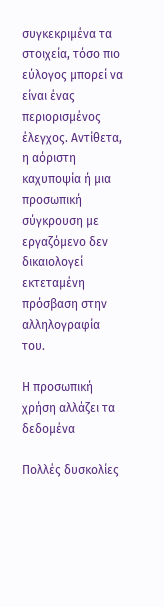συγκεκριμένα τα στοιχεία, τόσο πιο εύλογος μπορεί να είναι ένας περιορισμένος έλεγχος. Αντίθετα, η αόριστη καχυποψία ή μια προσωπική σύγκρουση με εργαζόμενο δεν δικαιολογεί εκτεταμένη πρόσβαση στην αλληλογραφία του.

Η προσωπική χρήση αλλάζει τα δεδομένα

Πολλές δυσκολίες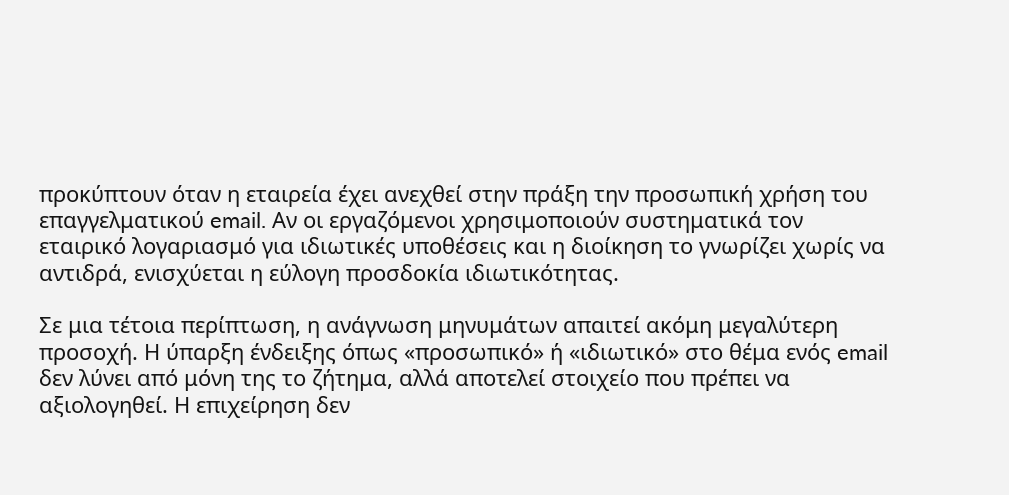προκύπτουν όταν η εταιρεία έχει ανεχθεί στην πράξη την προσωπική χρήση του επαγγελματικού email. Αν οι εργαζόμενοι χρησιμοποιούν συστηματικά τον εταιρικό λογαριασμό για ιδιωτικές υποθέσεις και η διοίκηση το γνωρίζει χωρίς να αντιδρά, ενισχύεται η εύλογη προσδοκία ιδιωτικότητας.

Σε μια τέτοια περίπτωση, η ανάγνωση μηνυμάτων απαιτεί ακόμη μεγαλύτερη προσοχή. Η ύπαρξη ένδειξης όπως «προσωπικό» ή «ιδιωτικό» στο θέμα ενός email δεν λύνει από μόνη της το ζήτημα, αλλά αποτελεί στοιχείο που πρέπει να αξιολογηθεί. Η επιχείρηση δεν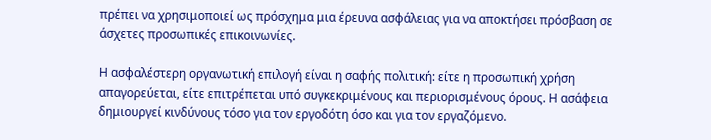πρέπει να χρησιμοποιεί ως πρόσχημα μια έρευνα ασφάλειας για να αποκτήσει πρόσβαση σε άσχετες προσωπικές επικοινωνίες.

Η ασφαλέστερη οργανωτική επιλογή είναι η σαφής πολιτική: είτε η προσωπική χρήση απαγορεύεται, είτε επιτρέπεται υπό συγκεκριμένους και περιορισμένους όρους. Η ασάφεια δημιουργεί κινδύνους τόσο για τον εργοδότη όσο και για τον εργαζόμενο.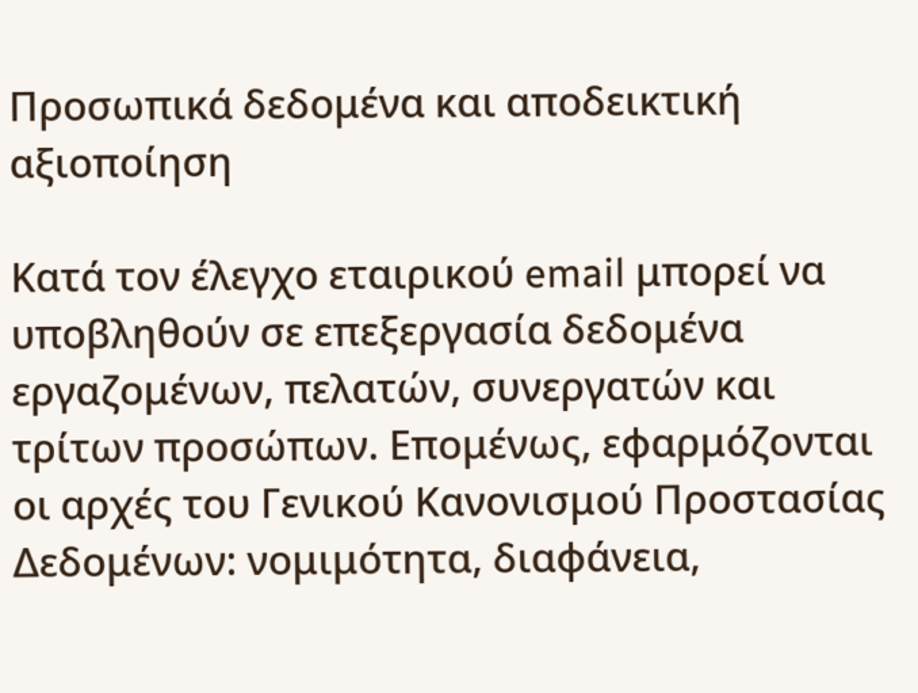Προσωπικά δεδομένα και αποδεικτική αξιοποίηση

Κατά τον έλεγχο εταιρικού email μπορεί να υποβληθούν σε επεξεργασία δεδομένα εργαζομένων, πελατών, συνεργατών και τρίτων προσώπων. Επομένως, εφαρμόζονται οι αρχές του Γενικού Κανονισμού Προστασίας Δεδομένων: νομιμότητα, διαφάνεια,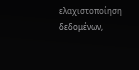ελαχιστοποίηση δεδομένων,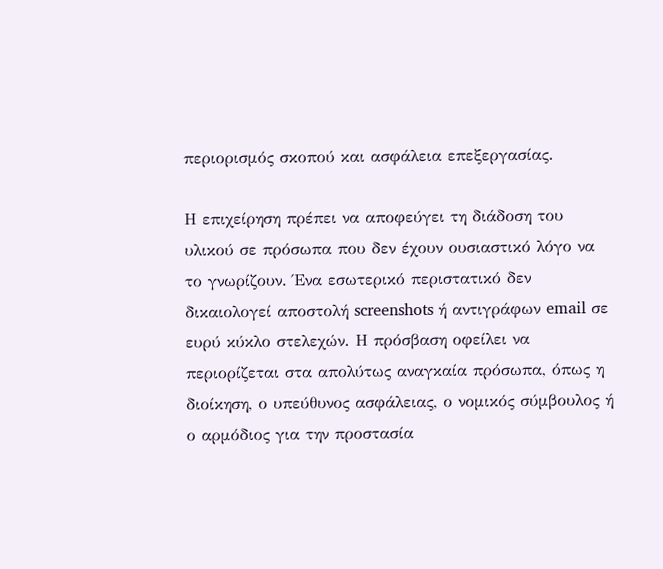περιορισμός σκοπού και ασφάλεια επεξεργασίας.

Η επιχείρηση πρέπει να αποφεύγει τη διάδοση του υλικού σε πρόσωπα που δεν έχουν ουσιαστικό λόγο να το γνωρίζουν. Ένα εσωτερικό περιστατικό δεν δικαιολογεί αποστολή screenshots ή αντιγράφων email σε ευρύ κύκλο στελεχών. Η πρόσβαση οφείλει να περιορίζεται στα απολύτως αναγκαία πρόσωπα, όπως η διοίκηση, ο υπεύθυνος ασφάλειας, ο νομικός σύμβουλος ή ο αρμόδιος για την προστασία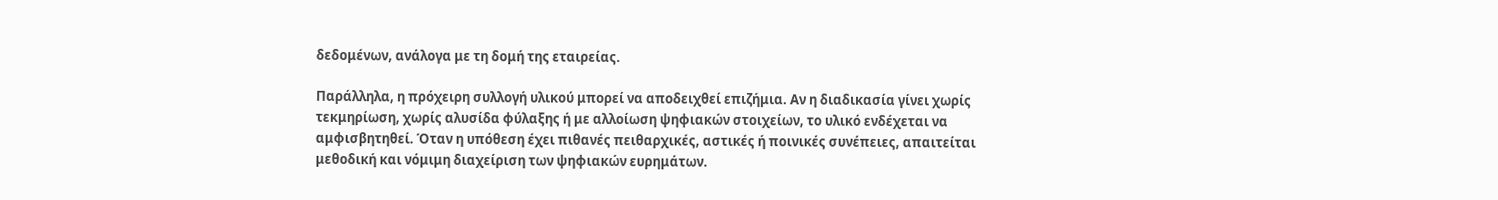δεδομένων, ανάλογα με τη δομή της εταιρείας.

Παράλληλα, η πρόχειρη συλλογή υλικού μπορεί να αποδειχθεί επιζήμια. Αν η διαδικασία γίνει χωρίς τεκμηρίωση, χωρίς αλυσίδα φύλαξης ή με αλλοίωση ψηφιακών στοιχείων, το υλικό ενδέχεται να αμφισβητηθεί. Όταν η υπόθεση έχει πιθανές πειθαρχικές, αστικές ή ποινικές συνέπειες, απαιτείται μεθοδική και νόμιμη διαχείριση των ψηφιακών ευρημάτων.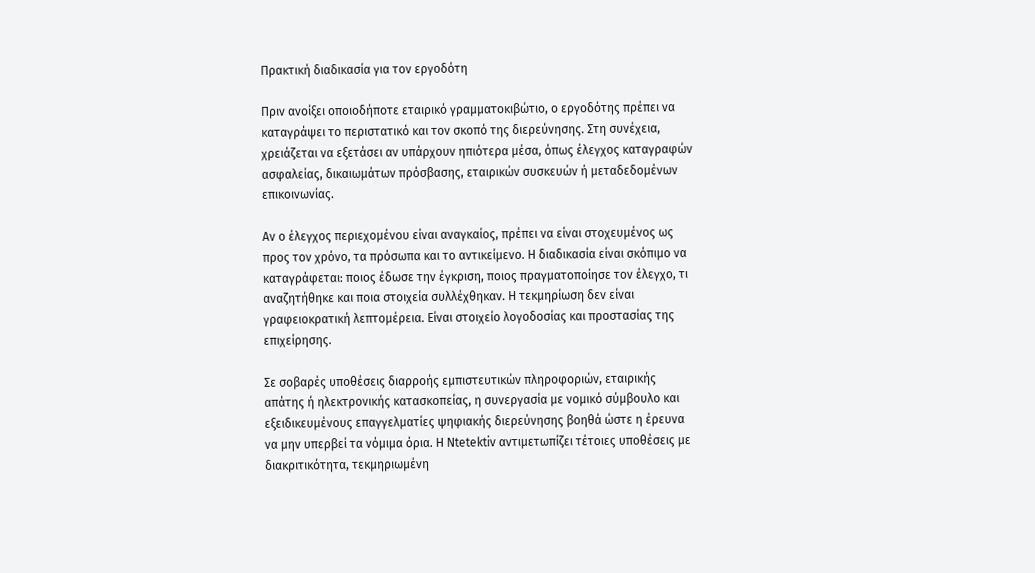Πρακτική διαδικασία για τον εργοδότη

Πριν ανοίξει οποιοδήποτε εταιρικό γραμματοκιβώτιο, ο εργοδότης πρέπει να καταγράψει το περιστατικό και τον σκοπό της διερεύνησης. Στη συνέχεια, χρειάζεται να εξετάσει αν υπάρχουν ηπιότερα μέσα, όπως έλεγχος καταγραφών ασφαλείας, δικαιωμάτων πρόσβασης, εταιρικών συσκευών ή μεταδεδομένων επικοινωνίας.

Αν ο έλεγχος περιεχομένου είναι αναγκαίος, πρέπει να είναι στοχευμένος ως προς τον χρόνο, τα πρόσωπα και το αντικείμενο. Η διαδικασία είναι σκόπιμο να καταγράφεται: ποιος έδωσε την έγκριση, ποιος πραγματοποίησε τον έλεγχο, τι αναζητήθηκε και ποια στοιχεία συλλέχθηκαν. Η τεκμηρίωση δεν είναι γραφειοκρατική λεπτομέρεια. Είναι στοιχείο λογοδοσίας και προστασίας της επιχείρησης.

Σε σοβαρές υποθέσεις διαρροής εμπιστευτικών πληροφοριών, εταιρικής απάτης ή ηλεκτρονικής κατασκοπείας, η συνεργασία με νομικό σύμβουλο και εξειδικευμένους επαγγελματίες ψηφιακής διερεύνησης βοηθά ώστε η έρευνα να μην υπερβεί τα νόμιμα όρια. Η Ntetektiv αντιμετωπίζει τέτοιες υποθέσεις με διακριτικότητα, τεκμηριωμένη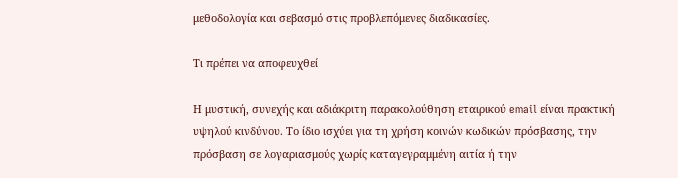μεθοδολογία και σεβασμό στις προβλεπόμενες διαδικασίες.

Τι πρέπει να αποφευχθεί

Η μυστική, συνεχής και αδιάκριτη παρακολούθηση εταιρικού email είναι πρακτική υψηλού κινδύνου. Το ίδιο ισχύει για τη χρήση κοινών κωδικών πρόσβασης, την πρόσβαση σε λογαριασμούς χωρίς καταγεγραμμένη αιτία ή την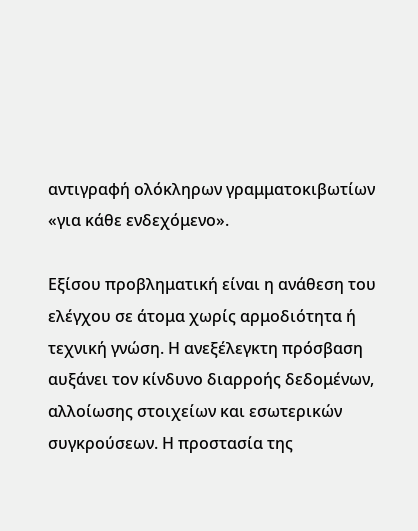αντιγραφή ολόκληρων γραμματοκιβωτίων «για κάθε ενδεχόμενο».

Εξίσου προβληματική είναι η ανάθεση του ελέγχου σε άτομα χωρίς αρμοδιότητα ή τεχνική γνώση. Η ανεξέλεγκτη πρόσβαση αυξάνει τον κίνδυνο διαρροής δεδομένων, αλλοίωσης στοιχείων και εσωτερικών συγκρούσεων. Η προστασία της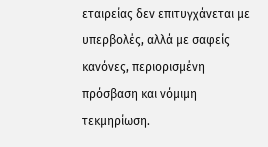εταιρείας δεν επιτυγχάνεται με υπερβολές, αλλά με σαφείς κανόνες, περιορισμένη πρόσβαση και νόμιμη τεκμηρίωση.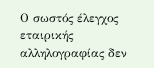Ο σωστός έλεγχος εταιρικής αλληλογραφίας δεν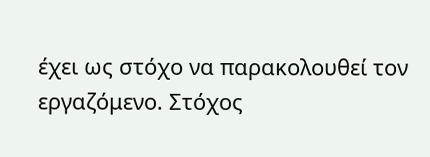έχει ως στόχο να παρακολουθεί τον εργαζόμενο. Στόχος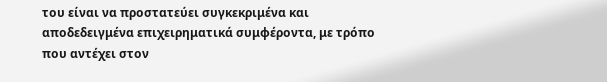του είναι να προστατεύει συγκεκριμένα και αποδεδειγμένα επιχειρηματικά συμφέροντα, με τρόπο που αντέχει στον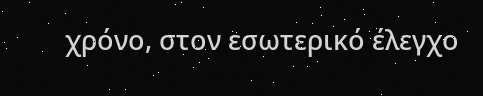χρόνο, στον εσωτερικό έλεγχο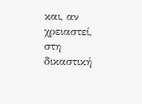και, αν χρειαστεί, στη δικαστική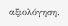αξιολόγηση.